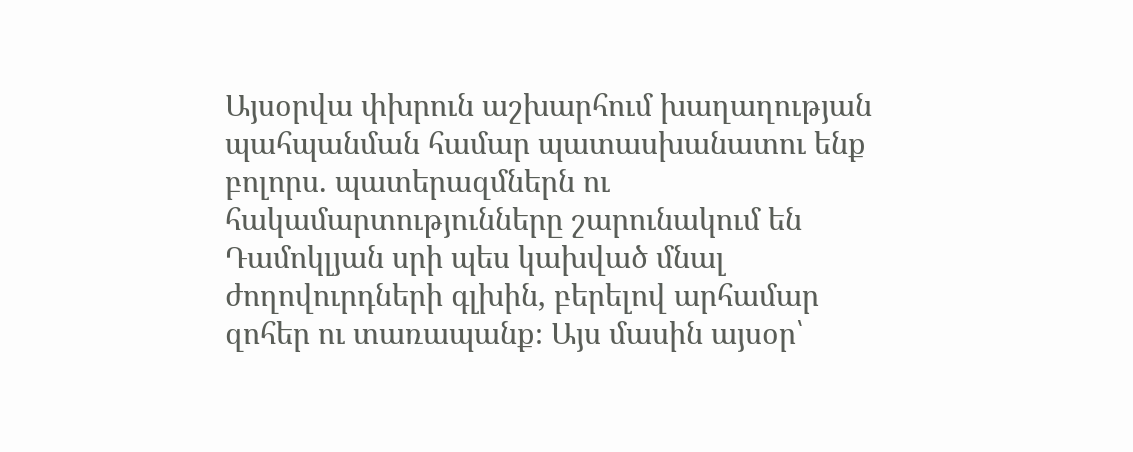Այսօրվա փխրուն աշխարհում խաղաղության պահպանման համար պատասխանատու ենք բոլորս. պատերազմներն ու հակամարտությունները շարունակում են Դամոկլյան սրի պես կախված մնալ ժողովուրդների գլխին, բերելով արհամար զոհեր ու տառապանք։ Այս մասին այսօր՝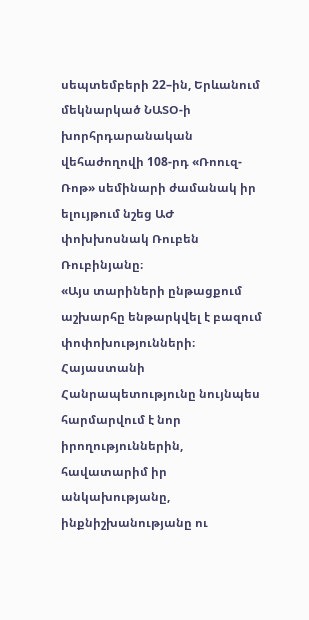սեպտեմբերի 22–ին, Երևանում մեկնարկած ՆԱՏՕ-ի խորհրդարանական վեհաժողովի 108-րդ «Ռոուզ-Ռոթ» սեմինարի ժամանակ իր ելույթում նշեց ԱԺ փոխխոսնակ Ռուբեն Ռուբինյանը։
«Այս տարիների ընթացքում աշխարհը ենթարկվել է բազում փոփոխությունների։ Հայաստանի Հանրապետությունը նույնպես հարմարվում է նոր իրողություններին, հավատարիմ իր անկախությանը, ինքնիշխանությանը ու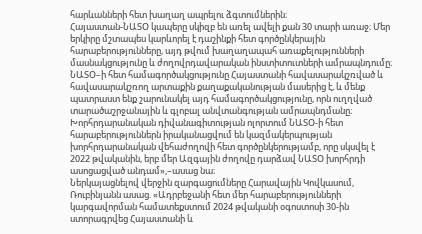հարևանների հետ խաղաղ ապրելու ձգտումներին։
Հայաստան-ՆԱՏՕ կապերը սկիզբ են առել ավելի քան 30 տարի առաջ։ Մեր երկիրը մշտապես կարևորել է դաշինքի հետ գործընկերային հարաբերությունները, այդ թվում խաղաղապահ առաքելությունների մասնակցությունը և ժողովրդավարական ինստիտուտների ամրապնդումը։ ՆԱՏՕ–ի հետ համագործակցությունը Հայաստանի հավասարակշռված և հավասարակշռող արտաքին քաղաքականության մասերից է, և մենք պատրաստ ենք շարունակել այդ համագործակցությունը, որն ուղղված տարածաշրջանային և գլոբալ անվտանգության ամրապնդմանը։
Խորհրդարանական դիվանագիտության ոլորտում ՆԱՏՕ-ի հետ հարաբերություններն իրականացվում են կազմակերպության խորհրդարանական վեհաժողովի հետ գործընկերությամբ, որը սկսվել է 2022 թվականին, երբ մեր Ազգային ժողովը դարձավ ՆԱՏՕ խորհրդի ասոցացված անդամ»,–ասաց նա։
Ներկայացնելով վերջին զարգացումները Հարավային Կովկասում, Ռուբինյանն ասաց. «Ադրբեջանի հետ մեր հարաբերությունների կարգավորման համատեքստում 2024 թվականի օգոստոսի 30-ին ստորագրվեց Հայաստանի և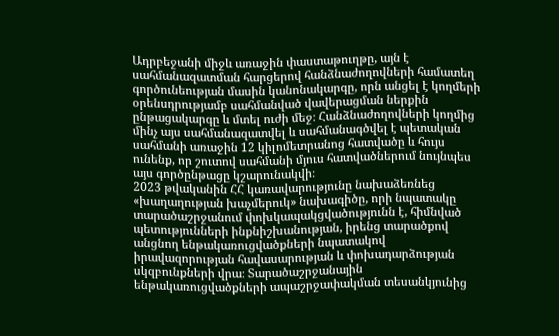Ադրբեջանի միջև առաջին փաստաթուղթը, այն է սահմանազատման հարցերով հանձնաժողովների համատեղ գործունեության մասին կանոնակարգը, որն անցել է կողմերի օրենսդրությամբ սահմանված վավերացման ներքին ընթացակարգը և մտել ուժի մեջ։ Հանձնաժողովների կողմից մինչ այս սահմանազատվել և սահմանագծվել է պետական սահմանի առաջին 12 կիլոմետրանոց հատվածը և հույս ունենք, որ շուտով սահմանի մյուս հատվածներում նույնպես այս գործընթացը կշարունակվի։
2023 թվականին ՀՀ կառավարությունը նախաձեռնեց «խաղաղության խաչմերուկ» նախագիծը, որի նպատակը տարածաշրջանում փոխկապակցվածությունն է, հիմնված պետությունների ինքնիշխանության, իրենց տարածքով անցնող ենթակառուցվածքների նպատակով իրավազորության հավասարության և փոխադարձության սկզբունքների վրա։ Տարածաշրջանային ենթակառուցվածքների ապաշրջափակման տեսանկյունից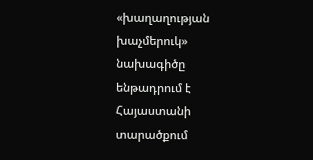«խաղաղության խաչմերուկ» նախագիծը ենթադրում է Հայաստանի տարածքում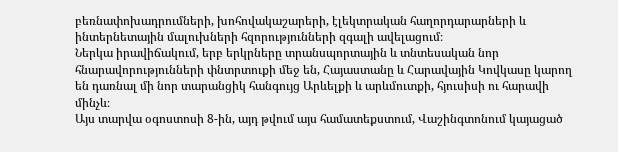բեռնափոխադրումների, խոհովակաշարերի, էլեկտրական հաղորդարարների և ինտերնետային մալուխների հզորությունների զգալի ավելացում։
Ներկա իրավիճակում, երբ երկրները տրանսպորտային և տնտեսական նոր հնարավորությունների փնտրտուքի մեջ են, Հայաստանը և Հարավային Կովկասը կարող են դառնալ մի նոր տարանցիկ հանգույց Արևելքի և արևմուտքի, հյուսիսի ու հարավի մինչև։
Այս տարվա օգոստոսի 8-ին, այդ թվում այս համատեքստում, Վաշինգտոնում կայացած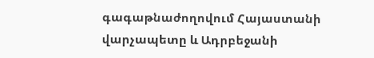գագաթնաժողովում Հայաստանի վարչապետը և Ադրբեջանի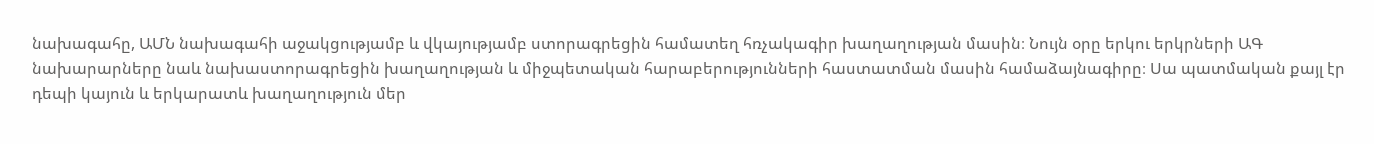նախագահը, ԱՄՆ նախագահի աջակցությամբ և վկայությամբ ստորագրեցին համատեղ հռչակագիր խաղաղության մասին։ Նույն օրը երկու երկրների ԱԳ նախարարները նաև նախաստորագրեցին խաղաղության և միջպետական հարաբերությունների հաստատման մասին համաձայնագիրը։ Սա պատմական քայլ էր դեպի կայուն և երկարատև խաղաղություն մեր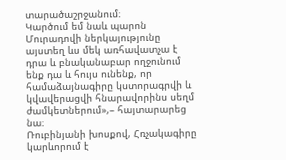տարածաշրջանում։
Կարծում եմ նաև պարոն Մուրադովի ներկայությունը այստեղ ևս մեկ առհավատչա է դրա և բնականաբար ողջունում ենք դա և հույս ունենք, որ համաձայնագիրը կստորագրվի և կվավերացվի հնարավորինս սեղմ ժամկետներում»,– հայտարարեց նա։
Ռուբինյանի խոսքով, Հռչակագիրը կարևորում է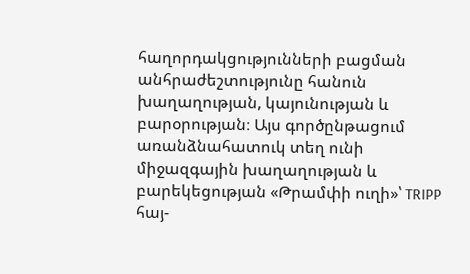հաղորդակցությունների բացման անհրաժեշտությունը հանուն խաղաղության, կայունության և բարօրության։ Այս գործընթացում առանձնահատուկ տեղ ունի միջազգային խաղաղության և բարեկեցության «Թրամփի ուղի»՝ TRIPP հայ-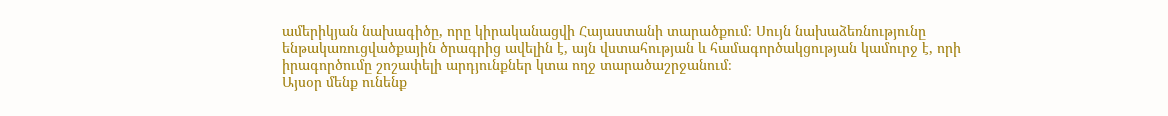ամերիկյան նախագիծը, որը կիրականացվի Հայաստանի տարածքում։ Սույն նախաձեռնությունը ենթակառուցվածքային ծրագրից ավելին է, այն վստահության և համագործակցության կամուրջ է, որի իրագործումը շոշափելի արդյունքներ կտա ողջ տարածաշրջանում։
Այսօր մենք ունենք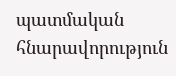պատմական հնարավորություն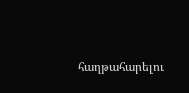հաղթահարելու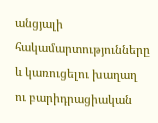անցյալի հակամարտությունները և կառուցելու խաղաղ ու բարիդրացիական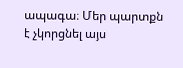ապագա։ Մեր պարտքն է չկորցնել այս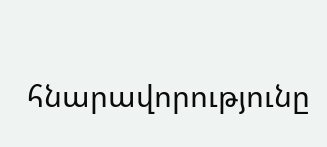հնարավորությունը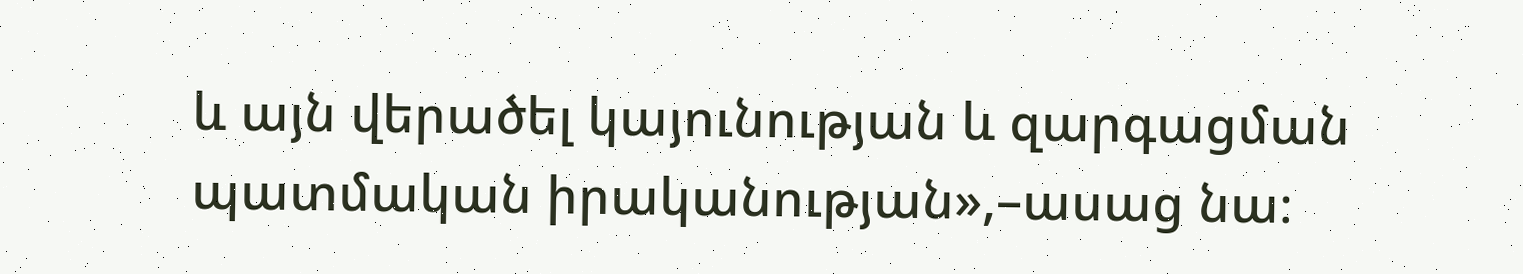և այն վերածել կայունության և զարգացման պատմական իրականության»,–ասաց նա։